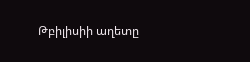Թբիլիսիի աղետը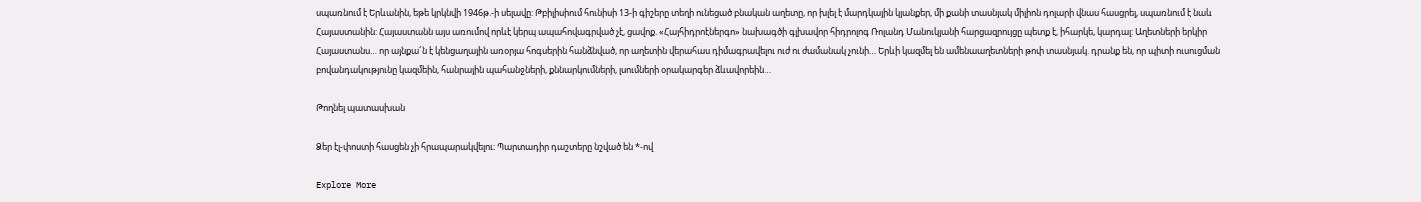սպառնում է Երևանին, եթե կրկնվի 1946թ.-ի սելավը: Թբիլիսիում հունիսի 13-ի գիշերը տեղի ունեցած բնական աղետը, որ խլել է մարդկային կյանքեր, մի քանի տասնյակ միլիոն դոլարի վնաս հասցրել, սպառնում է նաև Հայաստանին: Հայաստանն այս առումով որևէ կերպ ապահովագրված չէ, ցավոք. «Հայհիդրոէներգո» նախագծի գլխավոր հիդրոլոգ Ռոլանդ Մանուկյանի հարցազրույցը պետք է, իհարկե, կարդալ: Աղետների երկիր Հայաստանս… որ այնքա՜ն է կենցաղային առօրյա հոգսերին հանձնված, որ աղետին վերահաս դիմագրավելու ուժ ու ժամանակ չունի… Երևի կազմել են ամենաաղետների թոփ տասնյակ. դրանք են, որ պիտի ուսուցման բովանդակությունը կազմեին, հանրային պահանջների, քննարկումների, լսումների օրակարգեր ձևավորեին…

Թողնել պատասխան

Ձեր էլ-փոստի հասցեն չի հրապարակվելու։ Պարտադիր դաշտերը նշված են *-ով

Explore More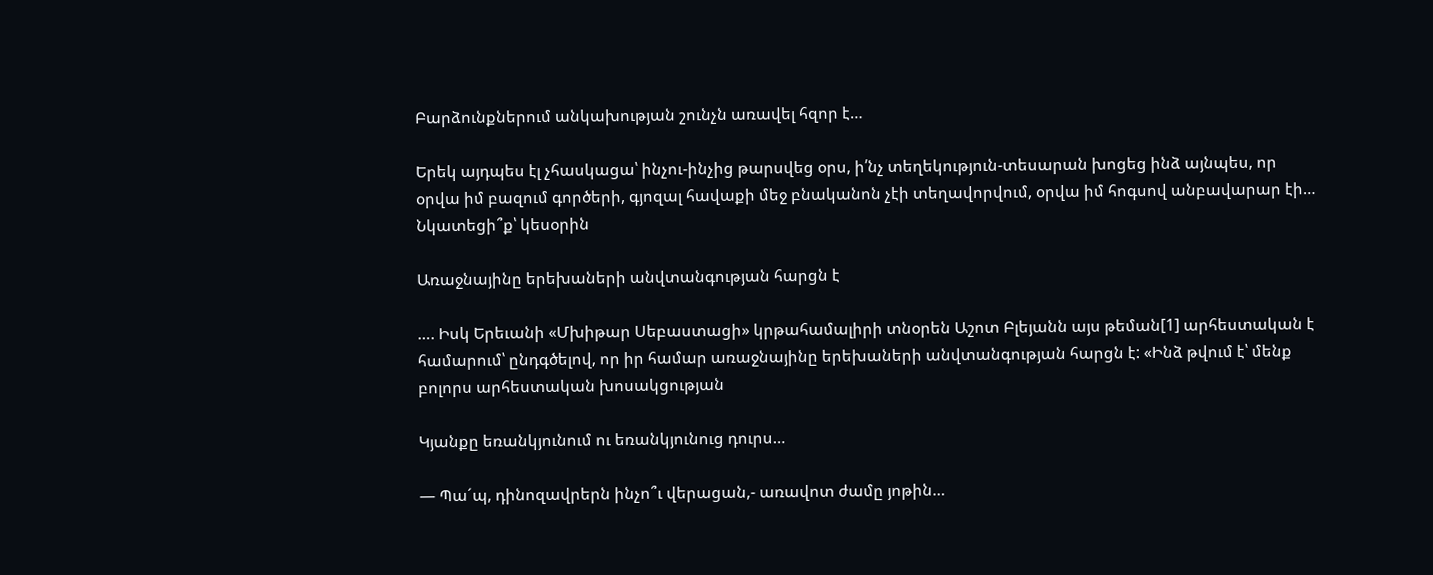Բարձունքներում անկախության շունչն առավել հզոր է…

Երեկ այդպես էլ չհասկացա՝ ինչու-ինչից թարսվեց օրս, ի՛նչ տեղեկություն-տեսարան խոցեց ինձ այնպես, որ օրվա իմ բազում գործերի, գյոզալ հավաքի մեջ բնականոն չէի տեղավորվում, օրվա իմ հոգսով անբավարար էի… Նկատեցի՞ք՝ կեսօրին

Առաջնայինը երեխաների անվտանգության հարցն է

…. Իսկ Երեւանի «Մխիթար Սեբաստացի» կրթահամալիրի տնօրեն Աշոտ Բլեյանն այս թեման[1] արհեստական է համարում՝ ընդգծելով, որ իր համար առաջնայինը երեխաների անվտանգության հարցն է: «Ինձ թվում է՝ մենք բոլորս արհեստական խոսակցության

Կյանքը եռանկյունում ու եռանկյունուց դուրս…

— Պաˊպ, դինոզավրերն ինչո՞ւ վերացան,- առավոտ ժամը յոթին…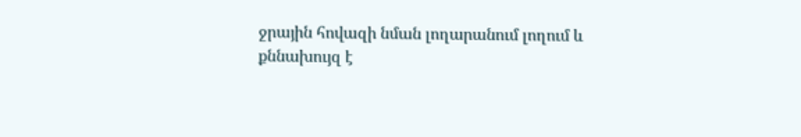ջրային հովազի նման լողարանում լողում և քննախույզ է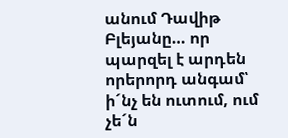անում Դավիթ Բլեյանը… որ պարզել է արդեն որերորդ անգամ՝ իˊնչ են ուտում, ում չեˊն